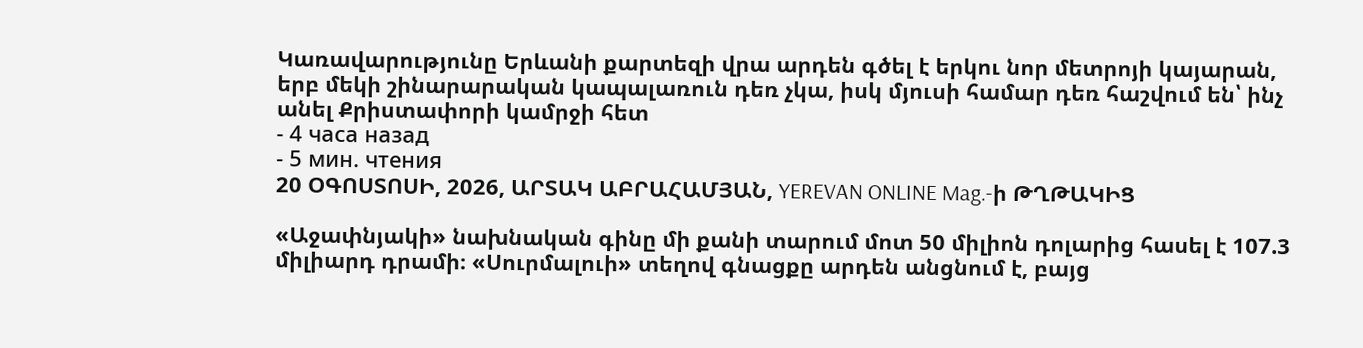Կառավարությունը Երևանի քարտեզի վրա արդեն գծել է երկու նոր մետրոյի կայարան, երբ մեկի շինարարական կապալառուն դեռ չկա, իսկ մյուսի համար դեռ հաշվում են՝ ինչ անել Քրիստափորի կամրջի հետ
- 4 часа назад
- 5 мин. чтения
20 ՕԳՈՍՏՈՍԻ, 2026, ԱՐՏԱԿ ԱԲՐԱՀԱՄՅԱՆ, YEREVAN ONLINE Mag.-ի ԹՂԹԱԿԻՑ

«Աջափնյակի» նախնական գինը մի քանի տարում մոտ 50 միլիոն դոլարից հասել է 107.3 միլիարդ դրամի։ «Սուրմալուի» տեղով գնացքը արդեն անցնում է, բայց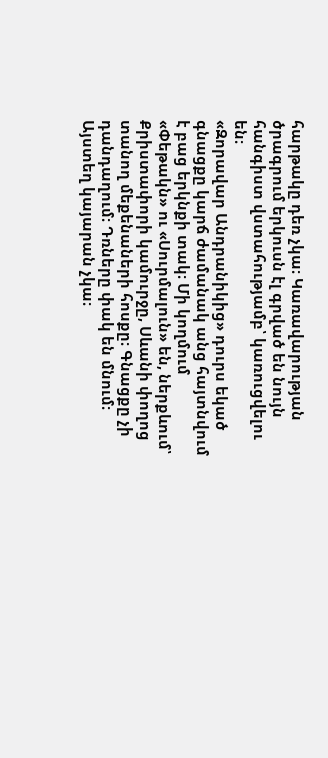հարթակը դեռ չկա։ Կառավարության ծրագրում երկուսն էլ գրված են նույն հանգիստ վստահությամբ՝ կառուցվելու են։
«Զորավար Անդրանիկից» դուրս եկած գնացքը կարճ ժամանակ անց հայտնվում է բաց երկնքի տակ։ Մի կողմում «Փեթակն» ու «Սուրմալուն» են, ներքևում՝ Քրիստափորի կամուրջը, Սևանի փողոց տանող մեքենաների հոսքը։ Գնացքը չի դանդաղում։ Դռները փակ են մնում։ Այստեղ կայարան չկա։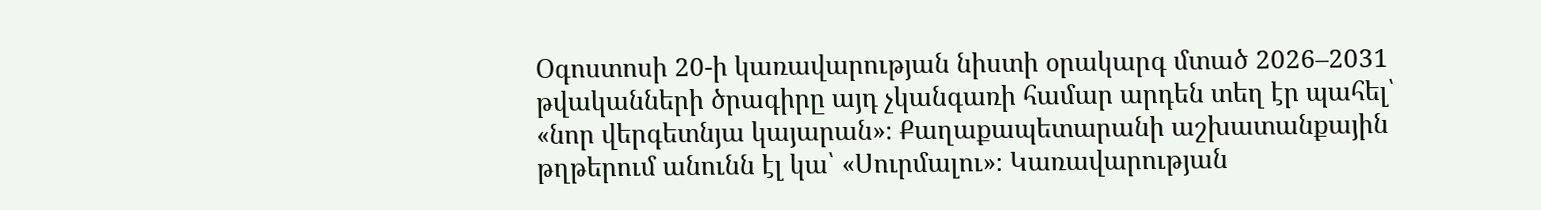Օգոստոսի 20-ի կառավարության նիստի օրակարգ մտած 2026–2031 թվականների ծրագիրը այդ չկանգառի համար արդեն տեղ էր պահել՝ «նոր վերգետնյա կայարան»։ Քաղաքապետարանի աշխատանքային թղթերում անունն էլ կա՝ «Սուրմալու»։ Կառավարության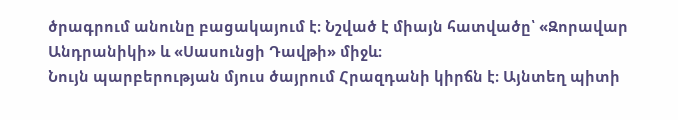ծրագրում անունը բացակայում է։ Նշված է միայն հատվածը՝ «Զորավար Անդրանիկի» և «Սասունցի Դավթի» միջև։
Նույն պարբերության մյուս ծայրում Հրազդանի կիրճն է։ Այնտեղ պիտի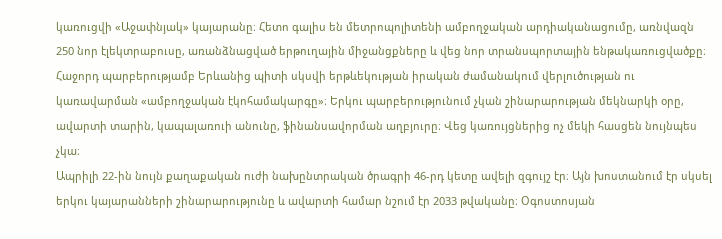կառուցվի «Աջափնյակ» կայարանը։ Հետո գալիս են մետրոպոլիտենի ամբողջական արդիականացումը, առնվազն 250 նոր էլեկտրաբուսը, առանձնացված երթուղային միջանցքները և վեց նոր տրանսպորտային ենթակառուցվածքը։ Հաջորդ պարբերությամբ Երևանից պիտի սկսվի երթևեկության իրական ժամանակում վերլուծության ու կառավարման «ամբողջական էկոհամակարգը»։ Երկու պարբերությունում չկան շինարարության մեկնարկի օրը, ավարտի տարին, կապալառուի անունը, ֆինանսավորման աղբյուրը։ Վեց կառույցներից ոչ մեկի հասցեն նույնպես չկա։
Ապրիլի 22-ին նույն քաղաքական ուժի նախընտրական ծրագրի 46-րդ կետը ավելի զգույշ էր։ Այն խոստանում էր սկսել երկու կայարանների շինարարությունը և ավարտի համար նշում էր 2033 թվականը։ Օգոստոսյան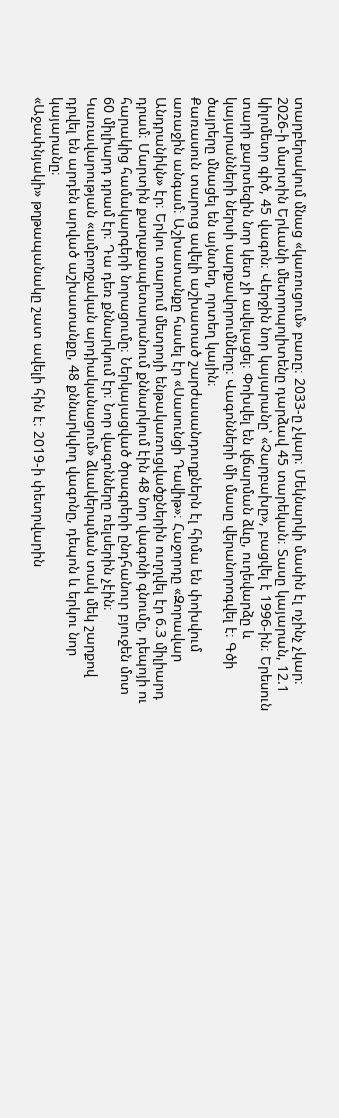տարբերակում մնաց «կառուցում» բառը։ 2033-ը չկար։ Մեկնարկի մասին էլ ոչինչ չկար։
2026-ի մարտին Երևանի մետրոպոլիտենը դարձավ 45 տարեկան։ Տասը կայարան, 12.1 կիլոմետր գիծ, 45 վագոն։ Վերջին նոր կայարանը՝ «Չարբախը», բացվել է 1996-ին։ Երեսուն տարի քարտեզին նոր կետ չի ավելացել։ Փոխվել են վճարման ձևը, ուղեվարձը և կայարանների ներսի սարքավորումները։ Վագոնների մի մասը վերանորոգվել է։ Գծի ծայրերը մնացել են այնտեղ, որտեղ կային։
Քառասուն տարուց ավելի աշխատած շարժասանդուղքներն էլ հիմա են փոխվում առաջին անգամ։ Աշխատանքը հասել էր «Սասունցի Դավիթ»։ Հաջորդը «Զորավար Անդրանիկն» էր։ Երկու տարում մետրոյի ենթակառուցվածքներին ուղղվել էր 6.3 միլիարդ դրամ։ Մարտին քաղաքապետարանում քննարկում էին 48 նոր վագոնի գնումը, դեպոյի ու հարակից համակարգերի նորացումը։ Ներկայացված ծրագրերի ընդհանուր բյուջեն մոտ 60 միլիարդ դրամ էր։ Դա դեռ քննարկում էր։ Նոր վագոնները ռելսերին չէին։ Կառավարության «ամբողջական արդիականացում» ձևակերպման տակ մեկ շարքով դրվել են արդեն արված աշխատանքը, 48 քննարկվող վագոնը, դեպոն և երկու նոր կայարանը։
«Աջափնյակի» թղթապանակը շատ ավելի հին է։ 2019-ի փետրվարին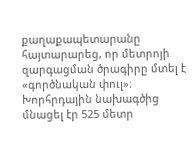քաղաքապետարանը հայտարարեց, որ մետրոյի զարգացման ծրագիրը մտել է «գործնական փուլ»։ Խորհրդային նախագծից մնացել էր 525 մետր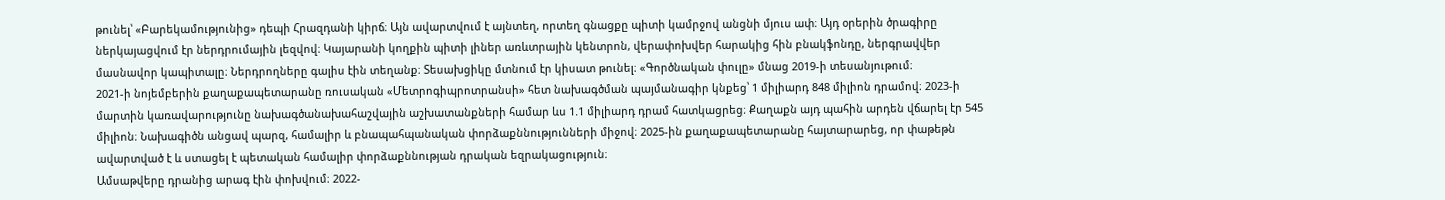թունել՝ «Բարեկամությունից» դեպի Հրազդանի կիրճ։ Այն ավարտվում է այնտեղ, որտեղ գնացքը պիտի կամրջով անցնի մյուս ափ։ Այդ օրերին ծրագիրը ներկայացվում էր ներդրումային լեզվով։ Կայարանի կողքին պիտի լիներ առևտրային կենտրոն, վերափոխվեր հարակից հին բնակֆոնդը, ներգրավվեր մասնավոր կապիտալը։ Ներդրողները գալիս էին տեղանք։ Տեսախցիկը մտնում էր կիսատ թունել։ «Գործնական փուլը» մնաց 2019-ի տեսանյութում։
2021-ի նոյեմբերին քաղաքապետարանը ռուսական «Մետրոգիպրոտրանսի» հետ նախագծման պայմանագիր կնքեց՝ 1 միլիարդ 848 միլիոն դրամով։ 2023-ի մարտին կառավարությունը նախագծանախահաշվային աշխատանքների համար ևս 1.1 միլիարդ դրամ հատկացրեց։ Քաղաքն այդ պահին արդեն վճարել էր 545 միլիոն։ Նախագիծն անցավ պարզ, համալիր և բնապահպանական փորձաքննությունների միջով։ 2025-ին քաղաքապետարանը հայտարարեց, որ փաթեթն ավարտված է և ստացել է պետական համալիր փորձաքննության դրական եզրակացություն։
Ամսաթվերը դրանից արագ էին փոխվում։ 2022-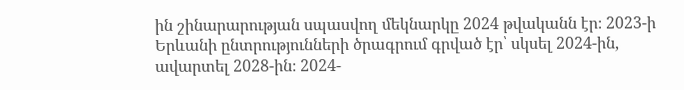ին շինարարության սպասվող մեկնարկը 2024 թվականն էր։ 2023-ի Երևանի ընտրությունների ծրագրում գրված էր՝ սկսել 2024-ին, ավարտել 2028-ին։ 2024-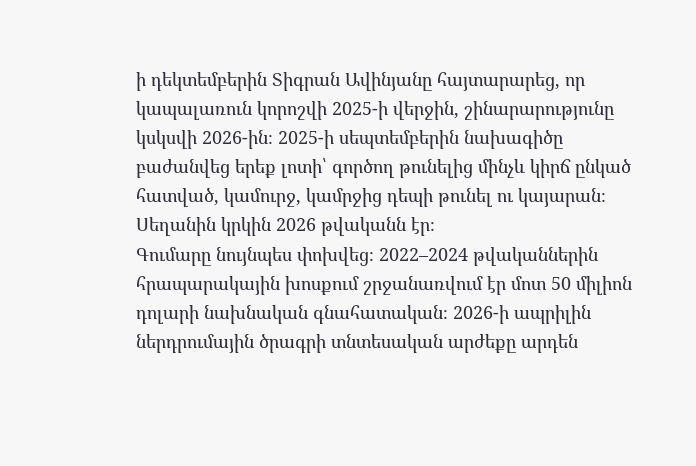ի դեկտեմբերին Տիգրան Ավինյանը հայտարարեց, որ կապալառուն կորոշվի 2025-ի վերջին, շինարարությունը կսկսվի 2026-ին։ 2025-ի սեպտեմբերին նախագիծը բաժանվեց երեք լոտի՝ գործող թունելից մինչև կիրճ ընկած հատված, կամուրջ, կամրջից դեպի թունել ու կայարան։ Սեղանին կրկին 2026 թվականն էր։
Գումարը նույնպես փոխվեց։ 2022–2024 թվականներին հրապարակային խոսքում շրջանառվում էր մոտ 50 միլիոն դոլարի նախնական գնահատական։ 2026-ի ապրիլին ներդրումային ծրագրի տնտեսական արժեքը արդեն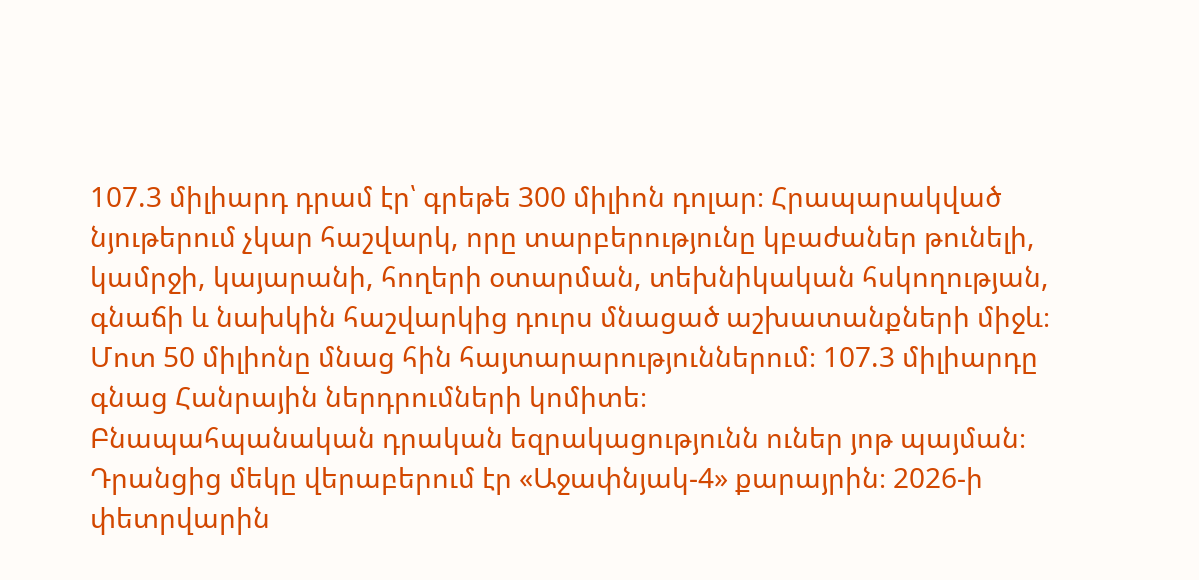107.3 միլիարդ դրամ էր՝ գրեթե 300 միլիոն դոլար։ Հրապարակված նյութերում չկար հաշվարկ, որը տարբերությունը կբաժաներ թունելի, կամրջի, կայարանի, հողերի օտարման, տեխնիկական հսկողության, գնաճի և նախկին հաշվարկից դուրս մնացած աշխատանքների միջև։ Մոտ 50 միլիոնը մնաց հին հայտարարություններում։ 107.3 միլիարդը գնաց Հանրային ներդրումների կոմիտե։
Բնապահպանական դրական եզրակացությունն ուներ յոթ պայման։ Դրանցից մեկը վերաբերում էր «Աջափնյակ-4» քարայրին։ 2026-ի փետրվարին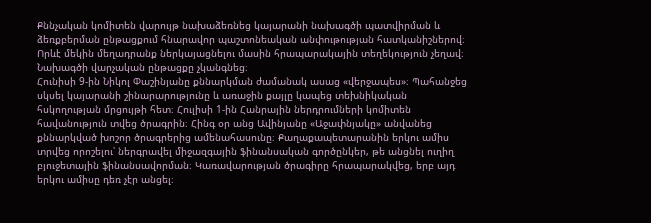Քննչական կոմիտեն վարույթ նախաձեռնեց կայարանի նախագծի պատվիրման և ձեռքբերման ընթացքում հնարավոր պաշտոնեական անփութության հատկանիշներով։ Որևէ մեկին մեղադրանք ներկայացնելու մասին հրապարակային տեղեկություն չեղավ։ Նախագծի վարչական ընթացքը չկանգնեց։
Հունիսի 9-ին Նիկոլ Փաշինյանը քննարկման ժամանակ ասաց «վերջապես»։ Պահանջեց սկսել կայարանի շինարարությունը և առաջին քայլը կապեց տեխնիկական հսկողության մրցույթի հետ։ Հուլիսի 1-ին Հանրային ներդրումների կոմիտեն հավանություն տվեց ծրագրին։ Հինգ օր անց Ավինյանը «Աջափնյակը» անվանեց քննարկված խոշոր ծրագրերից ամենահասունը։ Քաղաքապետարանին երկու ամիս տրվեց որոշելու՝ ներգրավել միջազգային ֆինանսական գործընկեր, թե անցնել ուղիղ բյուջետային ֆինանսավորման։ Կառավարության ծրագիրը հրապարակվեց, երբ այդ երկու ամիսը դեռ չէր անցել։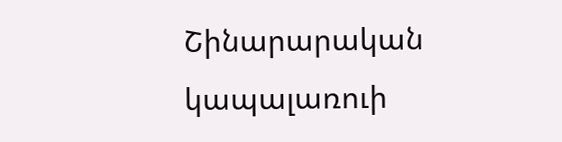Շինարարական կապալառուի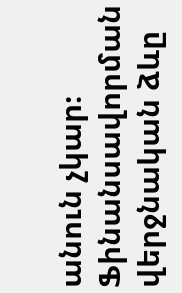անուն չկար։ Ֆինանսավորման վերջնական ձևը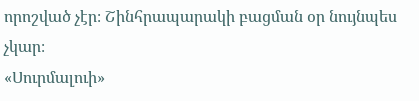որոշված չէր։ Շինհրապարակի բացման օր նույնպես չկար։
«Սուրմալուի»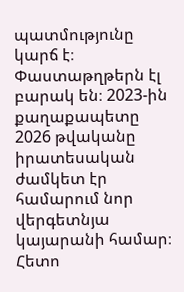պատմությունը կարճ է։ Փաստաթղթերն էլ բարակ են։ 2023-ին քաղաքապետը 2026 թվականը իրատեսական ժամկետ էր համարում նոր վերգետնյա կայարանի համար։ Հետո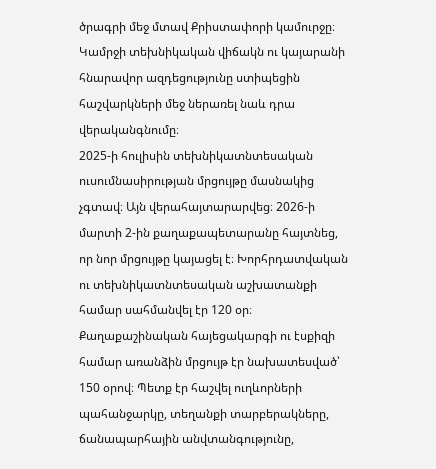ծրագրի մեջ մտավ Քրիստափորի կամուրջը։ Կամրջի տեխնիկական վիճակն ու կայարանի հնարավոր ազդեցությունը ստիպեցին հաշվարկների մեջ ներառել նաև դրա վերականգնումը։
2025-ի հուլիսին տեխնիկատնտեսական ուսումնասիրության մրցույթը մասնակից չգտավ։ Այն վերահայտարարվեց։ 2026-ի մարտի 2-ին քաղաքապետարանը հայտնեց, որ նոր մրցույթը կայացել է։ Խորհրդատվական ու տեխնիկատնտեսական աշխատանքի համար սահմանվել էր 120 օր։ Քաղաքաշինական հայեցակարգի ու էսքիզի համար առանձին մրցույթ էր նախատեսված՝ 150 օրով։ Պետք էր հաշվել ուղևորների պահանջարկը, տեղանքի տարբերակները, ճանապարհային անվտանգությունը,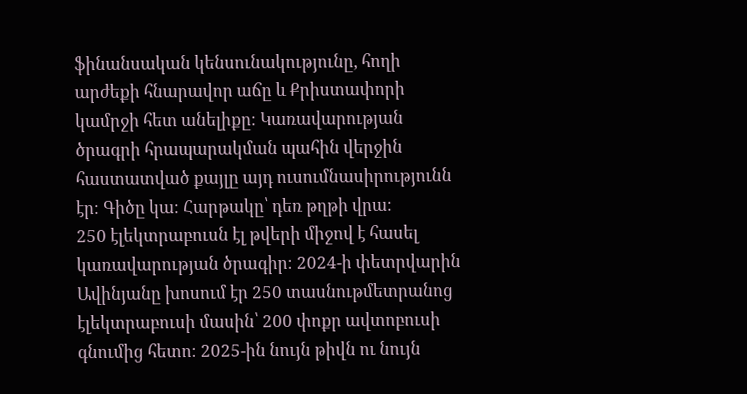ֆինանսական կենսունակությունը, հողի արժեքի հնարավոր աճը և Քրիստափորի կամրջի հետ անելիքը։ Կառավարության ծրագրի հրապարակման պահին վերջին հաստատված քայլը այդ ուսումնասիրությունն էր։ Գիծը կա։ Հարթակը՝ դեռ թղթի վրա։
250 էլեկտրաբուսն էլ թվերի միջով է հասել կառավարության ծրագիր։ 2024-ի փետրվարին Ավինյանը խոսում էր 250 տասնութմետրանոց էլեկտրաբուսի մասին՝ 200 փոքր ավտոբուսի գնումից հետո։ 2025-ին նույն թիվն ու նույն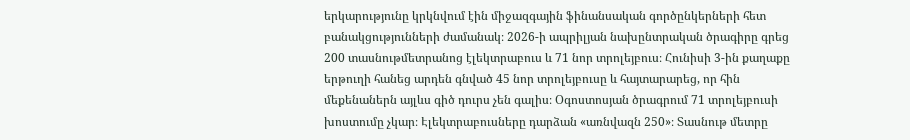երկարությունը կրկնվում էին միջազգային ֆինանսական գործընկերների հետ բանակցությունների ժամանակ։ 2026-ի ապրիլյան նախընտրական ծրագիրը գրեց 200 տասնութմետրանոց էլեկտրաբուս և 71 նոր տրոլեյբուս։ Հունիսի 3-ին քաղաքը երթուղի հանեց արդեն գնված 45 նոր տրոլեյբուսը և հայտարարեց, որ հին մեքենաներն այլևս գիծ դուրս չեն գալիս։ Օգոստոսյան ծրագրում 71 տրոլեյբուսի խոստումը չկար։ Էլեկտրաբուսները դարձան «առնվազն 250»։ Տասնութ մետրը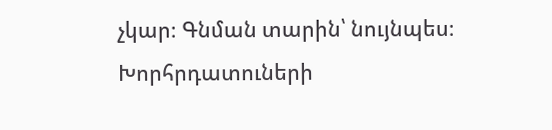չկար։ Գնման տարին՝ նույնպես։
Խորհրդատուների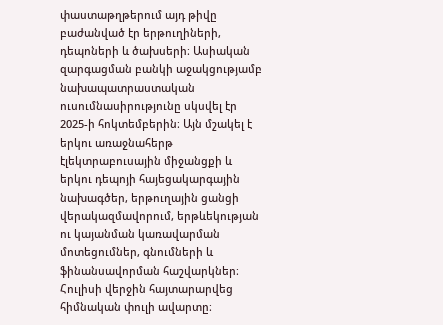փաստաթղթերում այդ թիվը բաժանված էր երթուղիների, դեպոների և ծախսերի։ Ասիական զարգացման բանկի աջակցությամբ նախապատրաստական ուսումնասիրությունը սկսվել էր 2025-ի հոկտեմբերին։ Այն մշակել է երկու առաջնահերթ էլեկտրաբուսային միջանցքի և երկու դեպոյի հայեցակարգային նախագծեր, երթուղային ցանցի վերակազմավորում, երթևեկության ու կայանման կառավարման մոտեցումներ, գնումների և ֆինանսավորման հաշվարկներ։ Հուլիսի վերջին հայտարարվեց հիմնական փուլի ավարտը։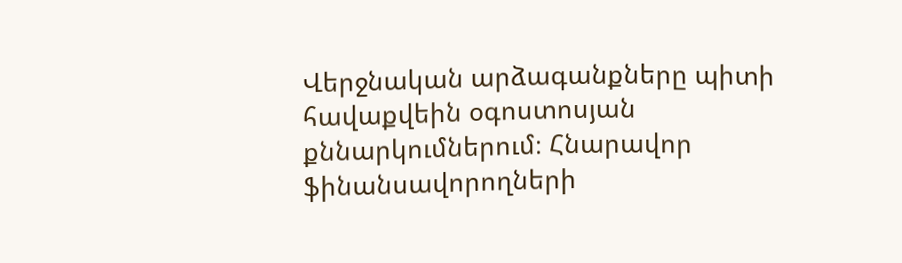Վերջնական արձագանքները պիտի հավաքվեին օգոստոսյան քննարկումներում։ Հնարավոր ֆինանսավորողների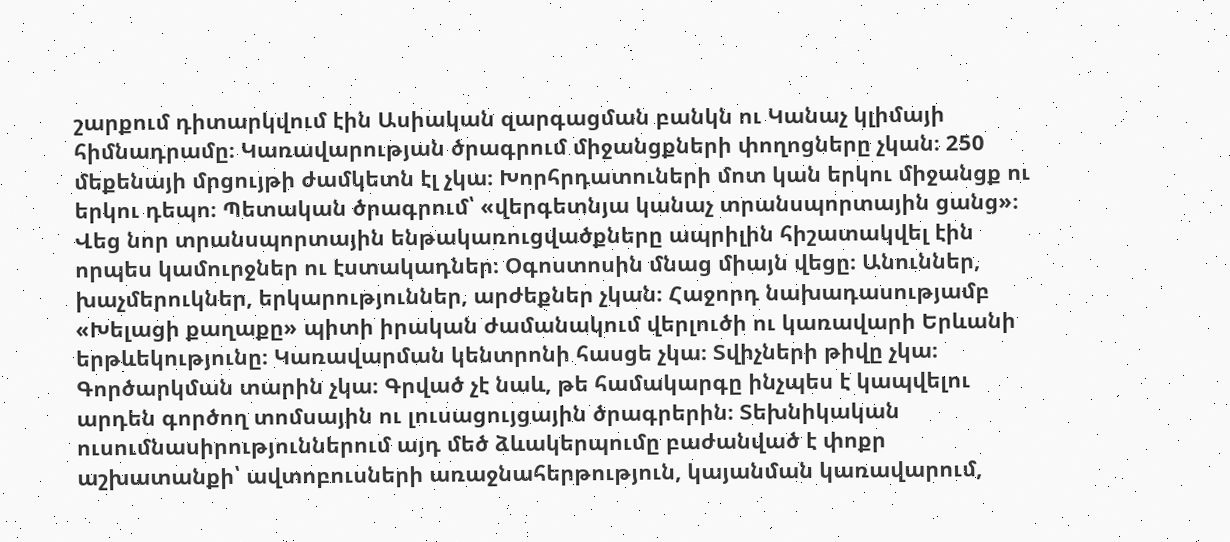շարքում դիտարկվում էին Ասիական զարգացման բանկն ու Կանաչ կլիմայի հիմնադրամը։ Կառավարության ծրագրում միջանցքների փողոցները չկան։ 250 մեքենայի մրցույթի ժամկետն էլ չկա։ Խորհրդատուների մոտ կան երկու միջանցք ու երկու դեպո։ Պետական ծրագրում՝ «վերգետնյա կանաչ տրանսպորտային ցանց»։
Վեց նոր տրանսպորտային ենթակառուցվածքները ապրիլին հիշատակվել էին որպես կամուրջներ ու էստակադներ։ Օգոստոսին մնաց միայն վեցը։ Անուններ, խաչմերուկներ, երկարություններ, արժեքներ չկան։ Հաջորդ նախադասությամբ «Խելացի քաղաքը» պիտի իրական ժամանակում վերլուծի ու կառավարի Երևանի երթևեկությունը։ Կառավարման կենտրոնի հասցե չկա։ Տվիչների թիվը չկա։ Գործարկման տարին չկա։ Գրված չէ նաև, թե համակարգը ինչպես է կապվելու արդեն գործող տոմսային ու լուսացույցային ծրագրերին։ Տեխնիկական ուսումնասիրություններում այդ մեծ ձևակերպումը բաժանված է փոքր աշխատանքի՝ ավտոբուսների առաջնահերթություն, կայանման կառավարում,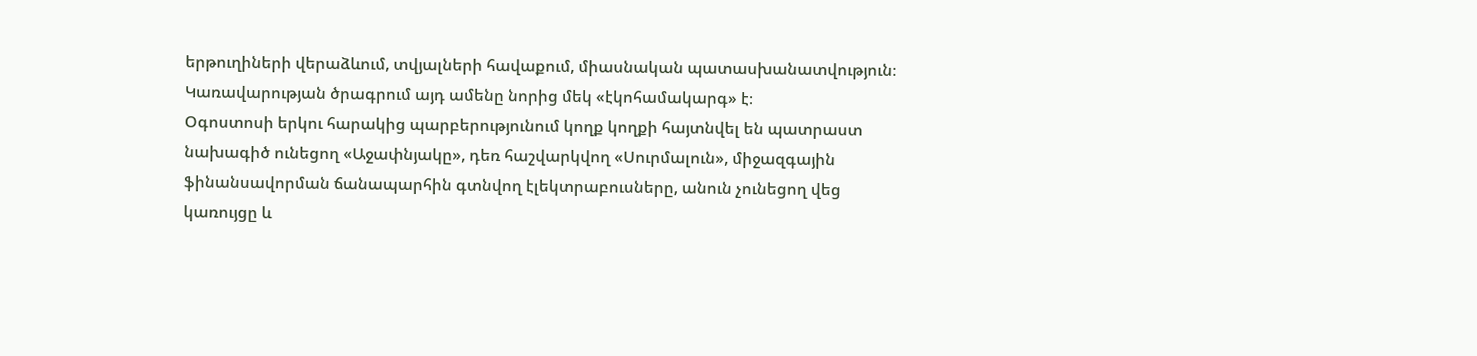երթուղիների վերաձևում, տվյալների հավաքում, միասնական պատասխանատվություն։ Կառավարության ծրագրում այդ ամենը նորից մեկ «էկոհամակարգ» է։
Օգոստոսի երկու հարակից պարբերությունում կողք կողքի հայտնվել են պատրաստ նախագիծ ունեցող «Աջափնյակը», դեռ հաշվարկվող «Սուրմալուն», միջազգային ֆինանսավորման ճանապարհին գտնվող էլեկտրաբուսները, անուն չունեցող վեց կառույցը և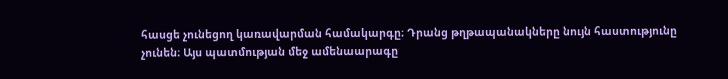հասցե չունեցող կառավարման համակարգը։ Դրանց թղթապանակները նույն հաստությունը չունեն։ Այս պատմության մեջ ամենաարագը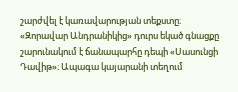շարժվել է կառավարության տեքստը։
«Զորավար Անդրանիկից» դուրս եկած գնացքը շարունակում է ճանապարհը դեպի «Սասունցի Դավիթ»։ Ապագա կայարանի տեղում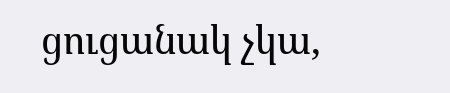ցուցանակ չկա,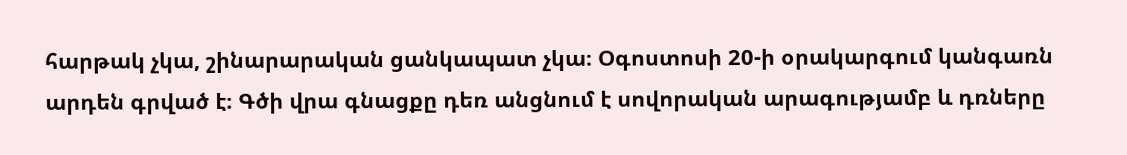հարթակ չկա, շինարարական ցանկապատ չկա։ Օգոստոսի 20-ի օրակարգում կանգառն արդեն գրված է։ Գծի վրա գնացքը դեռ անցնում է սովորական արագությամբ և դռները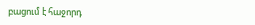բացում է հաջորդ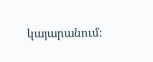կայարանում։